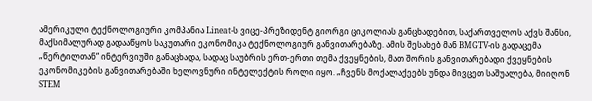ამერიკული ტექნოლოგიური კომპანია Lineat-ს ვიცე-პრეზიდენტ გიორგი ციკოლიას განცხადებით, საქართველოს აქვს შანსი, მაქსიმალურად გადააწყოს საკუთარი ეკონომიკა ტექნოლოგიურ განვითარებაზე. ამის შესახებ მან BMGTV-ის გადაცემა „წერტილთან“ ინტერვიუში განაცხადა, სადაც საუბრის ერთ-ერთი თემა ქვეყნების, მათ შორის განვითარებადი ქვეყნების ეკონომიკების განვითარებაში ხელოვნური ინტელექტის როლი იყო. „ჩვენს მოქალაქეებს უნდა მივცეთ საშუალება, მიიღონ STEM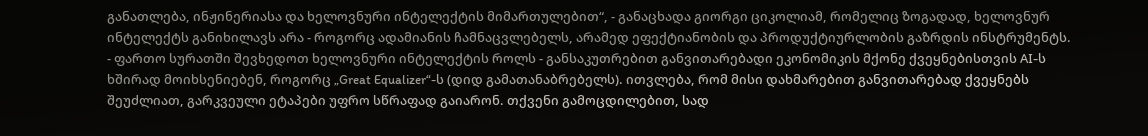განათლება, ინჟინერიასა და ხელოვნური ინტელექტის მიმართულებით“, - განაცხადა გიორგი ციკოლიამ, რომელიც ზოგადად, ხელოვნურ ინტელექტს განიხილავს არა - როგორც ადამიანის ჩამნაცვლებელს, არამედ ეფექტიანობის და პროდუქტიურლობის გაზრდის ინსტრუმენტს.
- ფართო სურათში შევხედოთ ხელოვნური ინტელექტის როლს - განსაკუთრებით განვითარებადი ეკონომიკის მქონე ქვეყნებისთვის AI-ს ხშირად მოიხსენიებენ, როგორც „Great Equalizer“-ს (დიდ გამათანაბრებელს). ითვლება, რომ მისი დახმარებით განვითარებად ქვეყნებს შეუძლიათ, გარკვეული ეტაპები უფრო სწრაფად გაიარონ. თქვენი გამოცდილებით, სად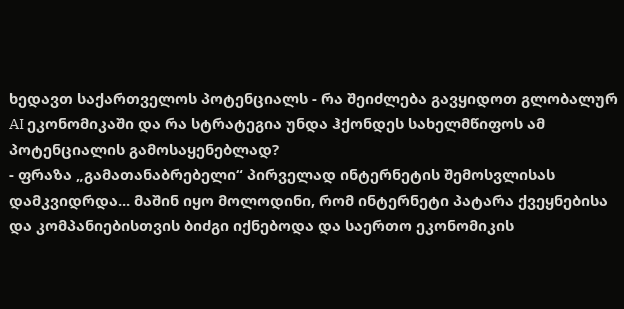ხედავთ საქართველოს პოტენციალს - რა შეიძლება გავყიდოთ გლობალურ AI ეკონომიკაში და რა სტრატეგია უნდა ჰქონდეს სახელმწიფოს ამ პოტენციალის გამოსაყენებლად?
- ფრაზა „გამათანაბრებელი“ პირველად ინტერნეტის შემოსვლისას დამკვიდრდა... მაშინ იყო მოლოდინი, რომ ინტერნეტი პატარა ქვეყნებისა და კომპანიებისთვის ბიძგი იქნებოდა და საერთო ეკონომიკის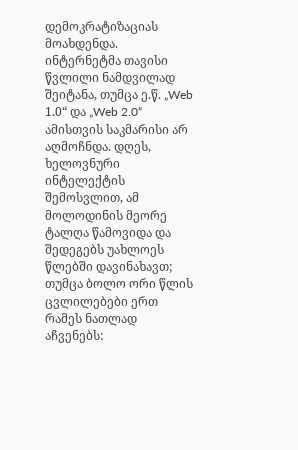დემოკრატიზაციას მოახდენდა. ინტერნეტმა თავისი წვლილი ნამდვილად შეიტანა, თუმცა ე.წ. „Web 1.0“ და „Web 2.0“ ამისთვის საკმარისი არ აღმოჩნდა. დღეს, ხელოვნური ინტელექტის შემოსვლით, ამ მოლოდინის მეორე ტალღა წამოვიდა და შედეგებს უახლოეს წლებში დავინახავთ; თუმცა ბოლო ორი წლის ცვლილებები ერთ რამეს ნათლად აჩვენებს: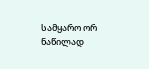სამყარო ორ ნაწილად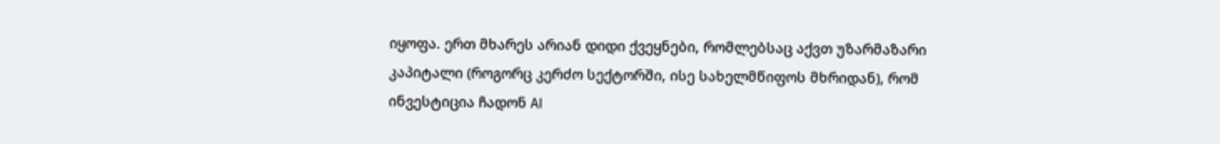იყოფა. ერთ მხარეს არიან დიდი ქვეყნები, რომლებსაც აქვთ უზარმაზარი კაპიტალი (როგორც კერძო სექტორში, ისე სახელმწიფოს მხრიდან), რომ ინვესტიცია ჩადონ AI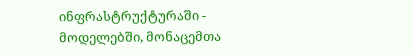ინფრასტრუქტურაში - მოდელებში, მონაცემთა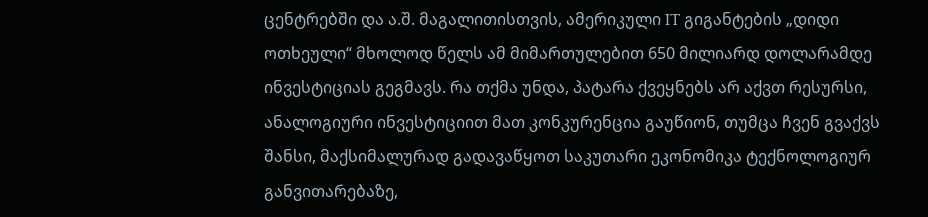ცენტრებში და ა.შ. მაგალითისთვის, ამერიკული IT გიგანტების „დიდი ოთხეული“ მხოლოდ წელს ამ მიმართულებით 650 მილიარდ დოლარამდე ინვესტიციას გეგმავს. რა თქმა უნდა, პატარა ქვეყნებს არ აქვთ რესურსი, ანალოგიური ინვესტიციით მათ კონკურენცია გაუწიონ, თუმცა ჩვენ გვაქვს შანსი, მაქსიმალურად გადავაწყოთ საკუთარი ეკონომიკა ტექნოლოგიურ განვითარებაზე,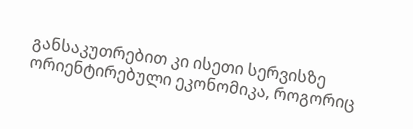განსაკუთრებით კი ისეთი სერვისზე ორიენტირებული ეკონომიკა, როგორიც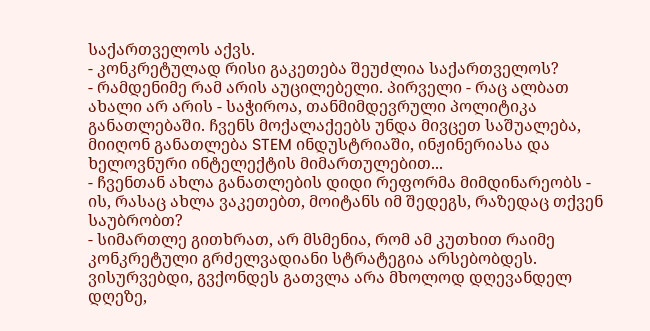საქართველოს აქვს.
- კონკრეტულად რისი გაკეთება შეუძლია საქართველოს?
- რამდენიმე რამ არის აუცილებელი. პირველი - რაც ალბათ ახალი არ არის - საჭიროა, თანმიმდევრული პოლიტიკა განათლებაში. ჩვენს მოქალაქეებს უნდა მივცეთ საშუალება, მიიღონ განათლება STEM ინდუსტრიაში, ინჟინერიასა და ხელოვნური ინტელექტის მიმართულებით...
- ჩვენთან ახლა განათლების დიდი რეფორმა მიმდინარეობს - ის, რასაც ახლა ვაკეთებთ, მოიტანს იმ შედეგს, რაზედაც თქვენ საუბრობთ?
- სიმართლე გითხრათ, არ მსმენია, რომ ამ კუთხით რაიმე კონკრეტული გრძელვადიანი სტრატეგია არსებობდეს. ვისურვებდი, გვქონდეს გათვლა არა მხოლოდ დღევანდელ დღეზე,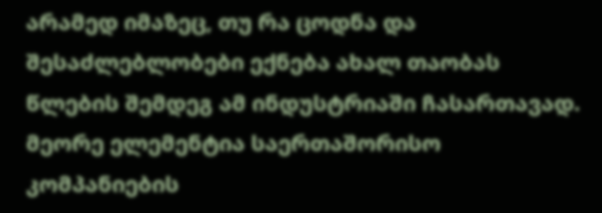არამედ იმაზეც, თუ რა ცოდნა და შესაძლებლობები ექნება ახალ თაობას წლების შემდეგ ამ ინდუსტრიაში ჩასართავად. მეორე ელემენტია საერთაშორისო კომპანიების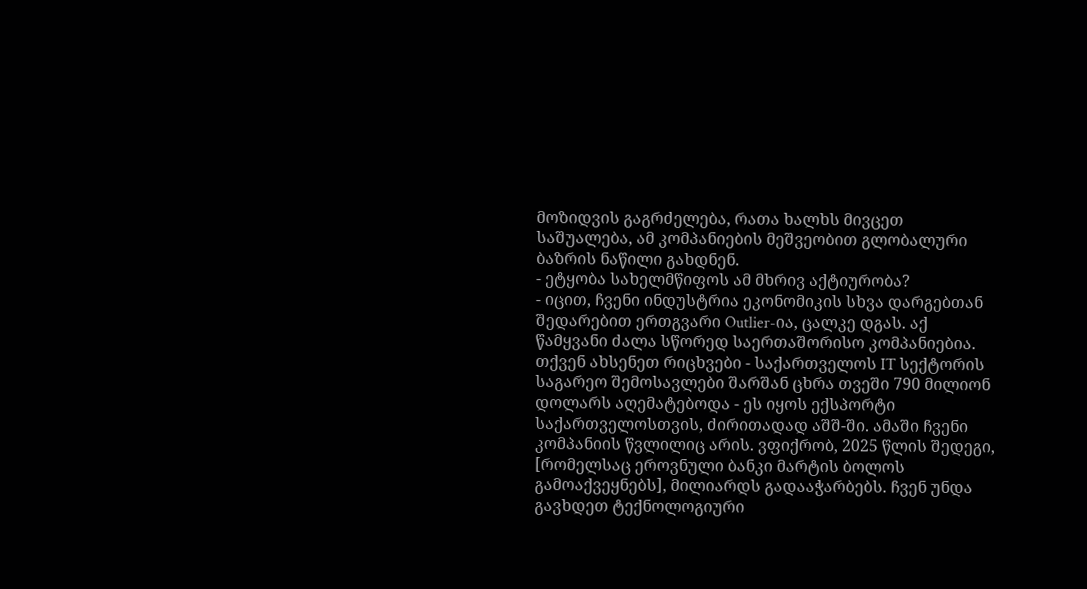მოზიდვის გაგრძელება, რათა ხალხს მივცეთ საშუალება, ამ კომპანიების მეშვეობით გლობალური ბაზრის ნაწილი გახდნენ.
- ეტყობა სახელმწიფოს ამ მხრივ აქტიურობა?
- იცით, ჩვენი ინდუსტრია ეკონომიკის სხვა დარგებთან შედარებით ერთგვარი Outlier-ია, ცალკე დგას. აქ წამყვანი ძალა სწორედ საერთაშორისო კომპანიებია. თქვენ ახსენეთ რიცხვები - საქართველოს IT სექტორის საგარეო შემოსავლები შარშან ცხრა თვეში 790 მილიონ დოლარს აღემატებოდა - ეს იყოს ექსპორტი საქართველოსთვის, ძირითადად აშშ-ში. ამაში ჩვენი კომპანიის წვლილიც არის. ვფიქრობ, 2025 წლის შედეგი, [რომელსაც ეროვნული ბანკი მარტის ბოლოს გამოაქვეყნებს], მილიარდს გადააჭარბებს. ჩვენ უნდა გავხდეთ ტექნოლოგიური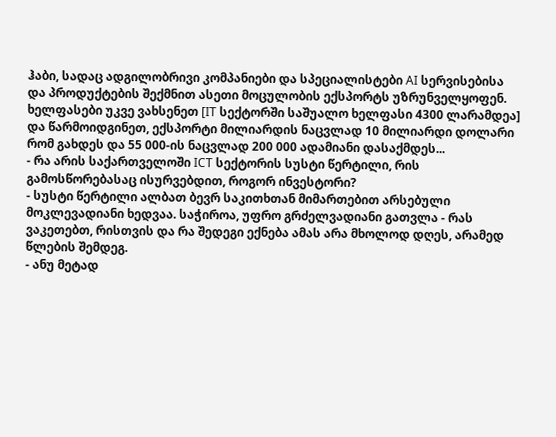ჰაბი, სადაც ადგილობრივი კომპანიები და სპეციალისტები AI სერვისებისა და პროდუქტების შექმნით ასეთი მოცულობის ექსპორტს უზრუნველყოფენ. ხელფასები უკვე ვახსენეთ [IT სექტორში საშუალო ხელფასი 4300 ლარამდეა] და წარმოიდგინეთ, ექსპორტი მილიარდის ნაცვლად 10 მილიარდი დოლარი რომ გახდეს და 55 000-ის ნაცვლად 200 000 ადამიანი დასაქმდეს...
- რა არის საქართველოში ICT სექტორის სუსტი წერტილი, რის გამოსწორებასაც ისურვებდით, როგორ ინვესტორი?
- სუსტი წერტილი ალბათ ბევრ საკითხთან მიმართებით არსებული მოკლევადიანი ხედვაა. საჭიროა, უფრო გრძელვადიანი გათვლა - რას ვაკეთებთ, რისთვის და რა შედეგი ექნება ამას არა მხოლოდ დღეს, არამედ წლების შემდეგ.
- ანუ მეტად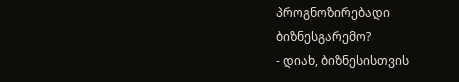პროგნოზირებადი ბიზნესგარემო?
- დიახ, ბიზნესისთვის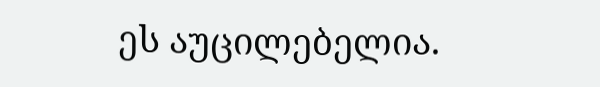ეს აუცილებელია.